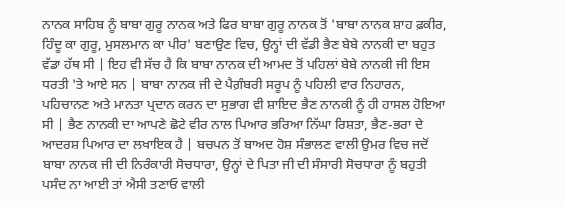ਨਾਨਕ ਸਾਹਿਬ ਨੂੰ ਬਾਬਾ ਗੁਰੂ ਨਾਨਕ ਅਤੇ ਫਿਰ ਬਾਬਾ ਗੁਰੂ ਨਾਨਕ ਤੋਂ 'ਬਾਬਾ ਨਾਨਕ ਸ਼ਾਹ ਫ਼ਕੀਰ, ਹਿੰਦੂ ਕਾ ਗੁਰੂ, ਮੁਸਲਮਾਨ ਕਾ ਪੀਰ' ਬਣਾਉਣ ਵਿਚ, ਉਨ੍ਹਾਂ ਦੀ ਵੱਡੀ ਭੈਣ ਬੇਬੇ ਨਾਨਕੀ ਦਾ ਬਹੁਤ ਵੱਡਾ ਹੱਥ ਸੀ | ਇਹ ਵੀ ਸੱਚ ਹੈ ਕਿ ਬਾਬਾ ਨਾਨਕ ਦੀ ਆਮਦ ਤੋਂ ਪਹਿਲਾਂ ਬੇਬੇ ਨਾਨਕੀ ਜੀ ਇਸ ਧਰਤੀ 'ਤੇ ਆਏ ਸਨ | ਬਾਬਾ ਨਾਨਕ ਜੀ ਦੇ ਪੈਗ਼ੰਬਰੀ ਸਰੂਪ ਨੂੰ ਪਹਿਲੀ ਵਾਰ ਨਿਹਾਰਨ, ਪਹਿਚਾਨਣ ਅਤੇ ਮਾਨਤਾ ਪ੍ਰਦਾਨ ਕਰਨ ਦਾ ਸੁਭਾਗ ਵੀ ਸ਼ਾਇਦ ਭੈਣ ਨਾਨਕੀ ਨੂੰ ਹੀ ਹਾਸਲ ਹੋਇਆ ਸੀ | ਭੈਣ ਨਾਨਕੀ ਦਾ ਆਪਣੇ ਛੋਟੇ ਵੀਰ ਨਾਲ ਪਿਆਰ ਭਰਿਆ ਨਿੱਘਾ ਰਿਸ਼ਤਾ, ਭੈਣ-ਭਰਾ ਦੇ ਆਦਰਸ਼ ਪਿਆਰ ਦਾ ਲਖਾਇਕ ਹੈ | ਬਚਪਨ ਤੋਂ ਬਾਅਦ ਹੋਸ਼ ਸੰਭਾਲਣ ਵਾਲੀ ਉਮਰ ਵਿਚ ਜਦੋਂ ਬਾਬਾ ਨਾਨਕ ਜੀ ਦੀ ਨਿਰੰਕਾਰੀ ਸੋਚਧਾਰਾ, ਉਨ੍ਹਾਂ ਦੇ ਪਿਤਾ ਜੀ ਦੀ ਸੰਸਾਰੀ ਸੋਚਧਾਰਾ ਨੂੰ ਬਹੁਤੀ ਪਸੰਦ ਨਾ ਆਈ ਤਾਂ ਐਸੀ ਤਣਾਓ ਵਾਲੀ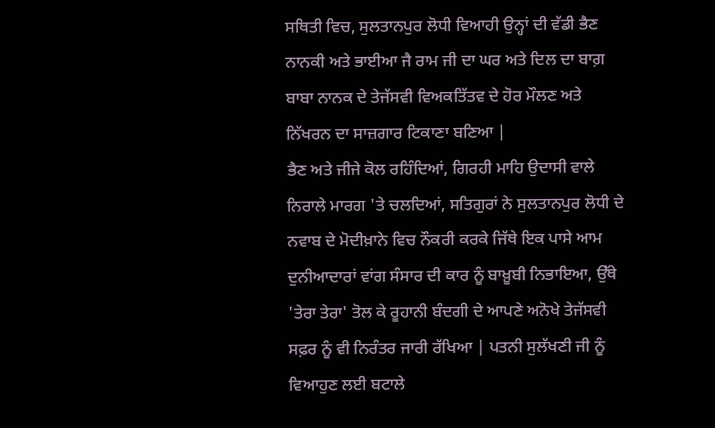ਸਥਿਤੀ ਵਿਚ, ਸੁਲਤਾਨਪੁਰ ਲੋਧੀ ਵਿਆਹੀ ਉਨ੍ਹਾਂ ਦੀ ਵੱਡੀ ਭੈਣ ਨਾਨਕੀ ਅਤੇ ਭਾਈਆ ਜੈ ਰਾਮ ਜੀ ਦਾ ਘਰ ਅਤੇ ਦਿਲ ਦਾ ਬਾਗ਼ ਬਾਬਾ ਨਾਨਕ ਦੇ ਤੇਜੱਸਵੀ ਵਿਅਕਤਿੱਤਵ ਦੇ ਹੋਰ ਮੌਲਣ ਅਤੇ ਨਿੱਖਰਨ ਦਾ ਸਾਜ਼ਗਾਰ ਟਿਕਾਣਾ ਬਣਿਆ |
ਭੈਣ ਅਤੇ ਜੀਜੇ ਕੋਲ ਰਹਿੰਦਿਆਂ, ਗਿਰਹੀ ਮਾਹਿ ਉਦਾਸੀ ਵਾਲੇ ਨਿਰਾਲੇ ਮਾਰਗ 'ਤੇ ਚਲਦਿਆਂ, ਸਤਿਗੁਰਾਂ ਨੇ ਸੁਲਤਾਨਪੁਰ ਲੋਧੀ ਦੇ ਨਵਾਬ ਦੇ ਮੋਦੀਖ਼ਾਨੇ ਵਿਚ ਨੌਕਰੀ ਕਰਕੇ ਜਿੱਥੇ ਇਕ ਪਾਸੇ ਆਮ ਦੁਨੀਆਦਾਰਾਂ ਵਾਂਗ ਸੰਸਾਰ ਦੀ ਕਾਰ ਨੂੰ ਬਾਖ਼ੂਬੀ ਨਿਭਾਇਆ, ਉੱਥੇ 'ਤੇਰਾ ਤੇਰਾ' ਤੋਲ ਕੇ ਰੂਹਾਨੀ ਬੰਦਗੀ ਦੇ ਆਪਣੇ ਅਨੋਖੇ ਤੇਜੱਸਵੀ ਸਫ਼ਰ ਨੂੰ ਵੀ ਨਿਰੰਤਰ ਜਾਰੀ ਰੱਖਿਆ | ਪਤਨੀ ਸੁਲੱਖਣੀ ਜੀ ਨੂੰ ਵਿਆਹੁਣ ਲਈ ਬਟਾਲੇ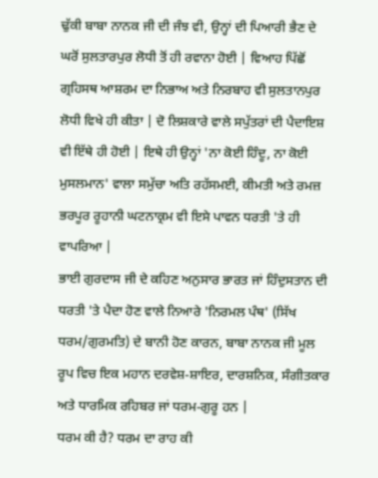ਢੁੱਕੀ ਬਾਬਾ ਨਾਨਕ ਜੀ ਦੀ ਜੰਝ ਵੀ, ਉਨ੍ਹਾਂ ਦੀ ਪਿਆਰੀ ਭੈਣ ਦੇ ਘਰੋਂ ਸੁਲਤਾਰਪੁਰ ਲੋਧੀ ਤੋਂ ਹੀ ਰਵਾਨਾ ਹੋਈ | ਵਿਆਹ ਪਿੱਛੋਂ ਗ੍ਰਹਿਸਥ ਆਸ਼ਰਮ ਦਾ ਨਿਭਾਅ ਅਤੇ ਨਿਰਬਾਹ ਵੀ ਸੁਲਤਾਨਪੁਰ ਲੋਧੀ ਵਿਖੇ ਹੀ ਕੀਤਾ | ਦੋ ਲਿਸ਼ਕਾਰੇ ਵਾਲੇ ਸਪੁੱਤਰਾਂ ਦੀ ਪੈਦਾਇਸ਼ ਵੀ ਇੱਥੇ ਹੀ ਹੋਈ | ਇਥੇ ਹੀ ਉਨ੍ਹਾਂ 'ਨਾ ਕੋਈ ਹਿੰਦੂ, ਨਾ ਕੋਈ ਮੁਸਲਮਾਨ' ਵਾਲਾ ਸਮੁੱਚਾ ਅਤਿ ਰਹੱਸਮਈ, ਕੀਮਤੀ ਅਤੇ ਰਮਜ਼ ਭਰਪੂਰ ਰੂਹਾਨੀ ਘਟਨਾਕ੍ਰਮ ਵੀ ਇਸੇ ਪਾਵਨ ਧਰਤੀ 'ਤੇ ਹੀ ਵਾਪਰਿਆ |
ਭਾਈ ਗੁਰਦਾਸ ਜੀ ਦੇ ਕਹਿਣ ਅਨੁਸਾਰ ਭਾਰਤ ਜਾਂ ਹਿੰਦੁਸਤਾਨ ਦੀ ਧਰਤੀ 'ਤੇ ਪੈਦਾ ਹੋਣ ਵਾਲੇ ਨਿਆਰੇ 'ਨਿਰਮਲ ਪੰਥ' (ਸਿੱਖ ਧਰਮ/ਗੁਰਮਤਿ) ਦੇ ਬਾਨੀ ਹੋਣ ਕਾਰਨ, ਬਾਬਾ ਨਾਨਕ ਜੀ ਮੂਲ ਰੂਪ ਵਿਚ ਇਕ ਮਹਾਨ ਦਰਵੇਸ਼-ਸ਼ਾਇਰ, ਦਾਰਸ਼ਨਿਕ, ਸੰਗੀਤਕਾਰ ਅਤੇ ਧਾਰਮਿਕ ਰਹਿਬਰ ਜਾਂ ਧਰਮ-ਗੁਰੂ ਹਨ |
ਧਰਮ ਕੀ ਹੈ? ਧਰਮ ਦਾ ਰਾਹ ਕੀ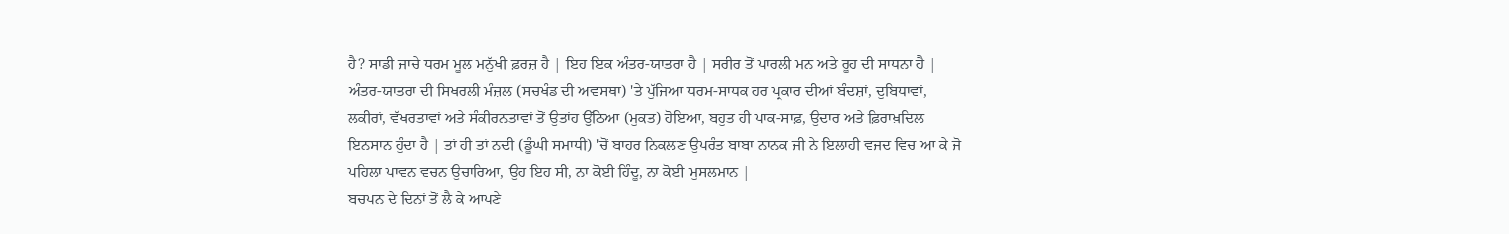ਹੈ? ਸਾਡੀ ਜਾਚੇ ਧਰਮ ਮੂਲ ਮਨੁੱਖੀ ਫ਼ਰਜ਼ ਹੈ | ਇਹ ਇਕ ਅੰਤਰ-ਯਾਤਰਾ ਹੈ | ਸਰੀਰ ਤੋਂ ਪਾਰਲੀ ਮਨ ਅਤੇ ਰੂਹ ਦੀ ਸਾਧਨਾ ਹੈ | ਅੰਤਰ-ਯਾਤਰਾ ਦੀ ਸਿਖਰਲੀ ਮੰਜ਼ਲ (ਸਚਖੰਡ ਦੀ ਅਵਸਥਾ) 'ਤੇ ਪੁੱਜਿਆ ਧਰਮ-ਸਾਧਕ ਹਰ ਪ੍ਰਕਾਰ ਦੀਆਂ ਬੰਦਸ਼ਾਂ, ਦੁਬਿਧਾਵਾਂ, ਲਕੀਰਾਂ, ਵੱਖਰਤਾਵਾਂ ਅਤੇ ਸੰਕੀਰਨਤਾਵਾਂ ਤੋਂ ਉਤਾਂਹ ਉੱਠਿਆ (ਮੁਕਤ) ਹੋਇਆ, ਬਹੁਤ ਹੀ ਪਾਕ-ਸਾਫ਼, ਉਦਾਰ ਅਤੇ ਫ਼ਿਰਾਖ਼ਦਿਲ ਇਨਸਾਨ ਹੁੰਦਾ ਹੈ | ਤਾਂ ਹੀ ਤਾਂ ਨਦੀ (ਡੂੰਘੀ ਸਮਾਧੀ) 'ਚੋਂ ਬਾਹਰ ਨਿਕਲਣ ਉਪਰੰਤ ਬਾਬਾ ਨਾਨਕ ਜੀ ਨੇ ਇਲਾਹੀ ਵਜਦ ਵਿਚ ਆ ਕੇ ਜੋ ਪਹਿਲਾ ਪਾਵਨ ਵਚਨ ਉਚਾਰਿਆ, ਉਹ ਇਹ ਸੀ, ਨਾ ਕੋਈ ਹਿੰਦੂ, ਨਾ ਕੋਈ ਮੁਸਲਮਾਨ |
ਬਚਪਨ ਦੇ ਦਿਨਾਂ ਤੋਂ ਲੈ ਕੇ ਆਪਣੇ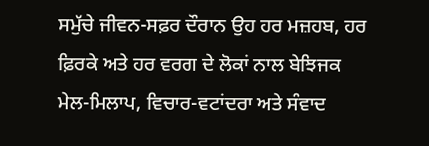ਸਮੁੱਚੇ ਜੀਵਨ-ਸਫ਼ਰ ਦੌਰਾਨ ਉਹ ਹਰ ਮਜ਼ਹਬ, ਹਰ ਫ਼ਿਰਕੇ ਅਤੇ ਹਰ ਵਰਗ ਦੇ ਲੋਕਾਂ ਨਾਲ ਬੇਝਿਜਕ ਮੇਲ-ਮਿਲਾਪ, ਵਿਚਾਰ-ਵਟਾਂਦਰਾ ਅਤੇ ਸੰਵਾਦ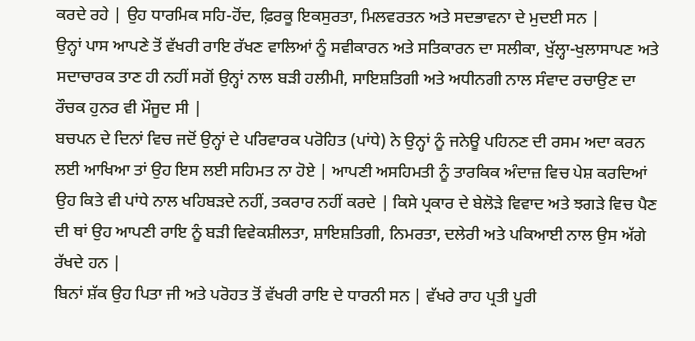ਕਰਦੇ ਰਹੇ | ਉਹ ਧਾਰਮਿਕ ਸਹਿ-ਹੋਂਦ, ਫ਼ਿਰਕੂ ਇਕਸੁਰਤਾ, ਮਿਲਵਰਤਨ ਅਤੇ ਸਦਭਾਵਨਾ ਦੇ ਮੁਦਈ ਸਨ |
ਉਨ੍ਹਾਂ ਪਾਸ ਆਪਣੇ ਤੋਂ ਵੱਖਰੀ ਰਾਇ ਰੱਖਣ ਵਾਲਿਆਂ ਨੂੰ ਸਵੀਕਾਰਨ ਅਤੇ ਸਤਿਕਾਰਨ ਦਾ ਸਲੀਕਾ, ਖੁੱਲ੍ਹਾ-ਖੁਲਾਸਾਪਣ ਅਤੇ ਸਦਾਚਾਰਕ ਤਾਣ ਹੀ ਨਹੀਂ ਸਗੋਂ ਉਨ੍ਹਾਂ ਨਾਲ ਬੜੀ ਹਲੀਮੀ, ਸਾਇਸ਼ਤਿਗੀ ਅਤੇ ਅਧੀਨਗੀ ਨਾਲ ਸੰਵਾਦ ਰਚਾਉਣ ਦਾ ਰੌਚਕ ਹੁਨਰ ਵੀ ਮੌਜੂਦ ਸੀ |
ਬਚਪਨ ਦੇ ਦਿਨਾਂ ਵਿਚ ਜਦੋਂ ਉਨ੍ਹਾਂ ਦੇ ਪਰਿਵਾਰਕ ਪਰੋਹਿਤ (ਪਾਂਧੇ) ਨੇ ਉਨ੍ਹਾਂ ਨੂੰ ਜਨੇਊ ਪਹਿਨਣ ਦੀ ਰਸਮ ਅਦਾ ਕਰਨ ਲਈ ਆਖਿਆ ਤਾਂ ਉਹ ਇਸ ਲਈ ਸਹਿਮਤ ਨਾ ਹੋਏ | ਆਪਣੀ ਅਸਹਿਮਤੀ ਨੂੰ ਤਾਰਕਿਕ ਅੰਦਾਜ਼ ਵਿਚ ਪੇਸ਼ ਕਰਦਿਆਂ ਉਹ ਕਿਤੇ ਵੀ ਪਾਂਧੇ ਨਾਲ ਖਹਿਬੜਦੇ ਨਹੀਂ, ਤਕਰਾਰ ਨਹੀਂ ਕਰਦੇ | ਕਿਸੇ ਪ੍ਰਕਾਰ ਦੇ ਬੇਲੋੜੇ ਵਿਵਾਦ ਅਤੇ ਝਗੜੇ ਵਿਚ ਪੈਣ ਦੀ ਥਾਂ ਉਹ ਆਪਣੀ ਰਾਇ ਨੂੰ ਬੜੀ ਵਿਵੇਕਸ਼ੀਲਤਾ, ਸ਼ਾਇਸ਼ਤਿਗੀ, ਨਿਮਰਤਾ, ਦਲੇਰੀ ਅਤੇ ਪਕਿਆਈ ਨਾਲ ਉਸ ਅੱਗੇ ਰੱਖਦੇ ਹਨ |
ਬਿਨਾਂ ਸ਼ੱਕ ਉਹ ਪਿਤਾ ਜੀ ਅਤੇ ਪਰੋਹਤ ਤੋਂ ਵੱਖਰੀ ਰਾਇ ਦੇ ਧਾਰਨੀ ਸਨ | ਵੱਖਰੇ ਰਾਹ ਪ੍ਰਤੀ ਪੂਰੀ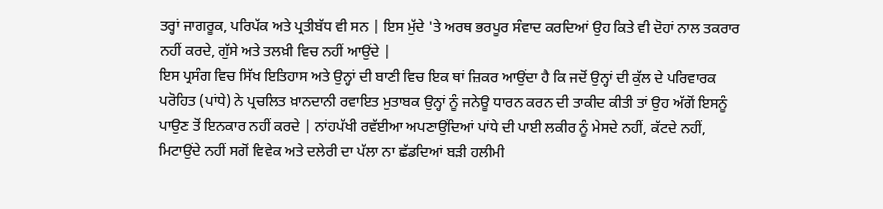ਤਰ੍ਹਾਂ ਜਾਗਰੂਕ, ਪਰਿਪੱਕ ਅਤੇ ਪ੍ਰਤੀਬੱਧ ਵੀ ਸਨ | ਇਸ ਮੁੱਦੇ 'ਤੇ ਅਰਥ ਭਰਪੂਰ ਸੰਵਾਦ ਕਰਦਿਆਂ ਉਹ ਕਿਤੇ ਵੀ ਦੋਹਾਂ ਨਾਲ ਤਕਰਾਰ ਨਹੀਂ ਕਰਦੇ, ਗੁੱਸੇ ਅਤੇ ਤਲਖ਼ੀ ਵਿਚ ਨਹੀਂ ਆਉਂਦੇ |
ਇਸ ਪ੍ਰਸੰਗ ਵਿਚ ਸਿੱਖ ਇਤਿਹਾਸ ਅਤੇ ਉਨ੍ਹਾਂ ਦੀ ਬਾਣੀ ਵਿਚ ਇਕ ਥਾਂ ਜ਼ਿਕਰ ਆਉਂਦਾ ਹੈ ਕਿ ਜਦੋਂ ਉਨ੍ਹਾਂ ਦੀ ਕੁੱਲ ਦੇ ਪਰਿਵਾਰਕ ਪਰੋਹਿਤ (ਪਾਂਧੇ) ਨੇ ਪ੍ਰਚਲਿਤ ਖ਼ਾਨਦਾਨੀ ਰਵਾਇਤ ਮੁਤਾਬਕ ਉਨ੍ਹਾਂ ਨੂੰ ਜਨੇਊ ਧਾਰਨ ਕਰਨ ਦੀ ਤਾਕੀਦ ਕੀਤੀ ਤਾਂ ਉਹ ਅੱਗੋਂ ਇਸਨੂੰ ਪਾਉਣ ਤੋਂ ਇਨਕਾਰ ਨਹੀਂ ਕਰਦੇ | ਨਾਂਹਪੱਖੀ ਰਵੱਈਆ ਅਪਣਾਉਂਦਿਆਂ ਪਾਂਧੇ ਦੀ ਪਾਈ ਲਕੀਰ ਨੂੰ ਮੇਸਦੇ ਨਹੀਂ, ਕੱਟਦੇ ਨਹੀਂ, ਮਿਟਾਉਂਦੇ ਨਹੀਂ ਸਗੋਂ ਵਿਵੇਕ ਅਤੇ ਦਲੇਰੀ ਦਾ ਪੱਲਾ ਨਾ ਛੱਡਦਿਆਂ ਬੜੀ ਹਲੀਮੀ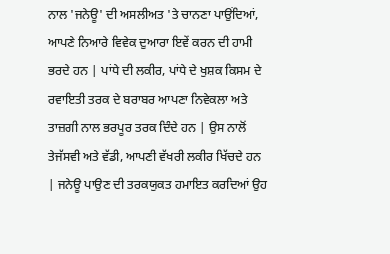ਨਾਲ 'ਜਨੇਊ' ਦੀ ਅਸਲੀਅਤ 'ਤੇ ਚਾਨਣਾ ਪਾਉਂਦਿਆਂ, ਆਪਣੇ ਨਿਆਰੇ ਵਿਵੇਕ ਦੁਆਰਾ ਇਵੇਂ ਕਰਨ ਦੀ ਹਾਮੀ ਭਰਦੇ ਹਨ | ਪਾਂਧੇ ਦੀ ਲਕੀਰ, ਪਾਂਧੇ ਦੇ ਖੁਸ਼ਕ ਕਿਸਮ ਦੇ ਰਵਾਇਤੀ ਤਰਕ ਦੇ ਬਰਾਬਰ ਆਪਣਾ ਨਿਵੇਕਲਾ ਅਤੇ ਤਾਜ਼ਗੀ ਨਾਲ ਭਰਪੂਰ ਤਰਕ ਦਿੰਦੇ ਹਨ | ਉਸ ਨਾਲੋਂ ਤੇਜੱਸਵੀ ਅਤੇ ਵੱਡੀ, ਆਪਣੀ ਵੱਖਰੀ ਲਕੀਰ ਖਿੱਚਦੇ ਹਨ | ਜਨੇਊ ਪਾਉਣ ਦੀ ਤਰਕਯੁਕਤ ਹਮਾਇਤ ਕਰਦਿਆਂ ਉਹ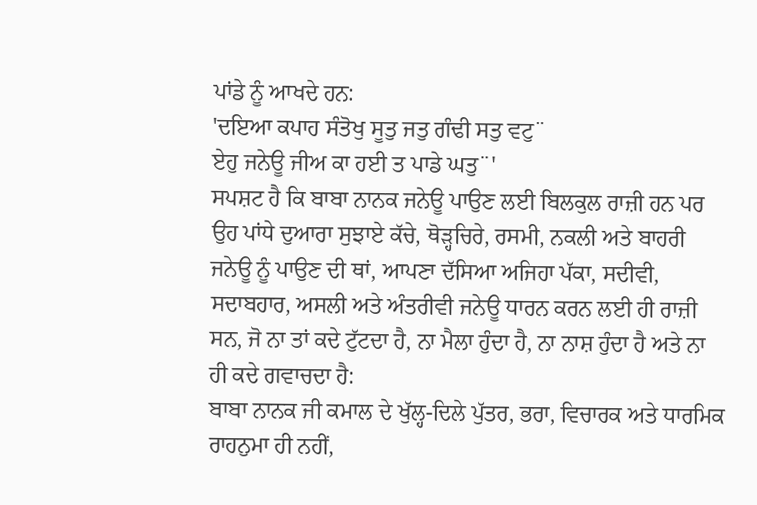ਪਾਂਡੇ ਨੂੰ ਆਖਦੇ ਹਨ:
'ਦਇਆ ਕਪਾਹ ਸੰਤੋਖੁ ਸੂਤੁ ਜਤੁ ਗੰਢੀ ਸਤੁ ਵਟੁ¨
ਏਹੁ ਜਨੇਊ ਜੀਅ ਕਾ ਹਈ ਤ ਪਾਡੇ ਘਤੁ¨'
ਸਪਸ਼ਟ ਹੈ ਕਿ ਬਾਬਾ ਨਾਨਕ ਜਨੇਊ ਪਾਉਣ ਲਈ ਬਿਲਕੁਲ ਰਾਜ਼ੀ ਹਨ ਪਰ ਉਹ ਪਾਂਧੇ ਦੁਆਰਾ ਸੁਝਾਏ ਕੱਚੇ, ਥੋੜ੍ਹਚਿਰੇ, ਰਸਮੀ, ਨਕਲੀ ਅਤੇ ਬਾਹਰੀ ਜਨੇਊ ਨੂੰ ਪਾਉਣ ਦੀ ਥਾਂ, ਆਪਣਾ ਦੱਸਿਆ ਅਜਿਹਾ ਪੱਕਾ, ਸਦੀਵੀ, ਸਦਾਬਹਾਰ, ਅਸਲੀ ਅਤੇ ਅੰਤਰੀਵੀ ਜਨੇਊ ਧਾਰਨ ਕਰਨ ਲਈ ਹੀ ਰਾਜ਼ੀ ਸਨ, ਜੋ ਨਾ ਤਾਂ ਕਦੇ ਟੁੱਟਦਾ ਹੈ, ਨਾ ਮੈਲਾ ਹੁੰਦਾ ਹੈ, ਨਾ ਨਾਸ਼ ਹੁੰਦਾ ਹੈ ਅਤੇ ਨਾ ਹੀ ਕਦੇ ਗਵਾਚਦਾ ਹੈ:
ਬਾਬਾ ਨਾਨਕ ਜੀ ਕਮਾਲ ਦੇ ਖੁੱਲ੍ਹ-ਦਿਲੇ ਪੁੱਤਰ, ਭਰਾ, ਵਿਚਾਰਕ ਅਤੇ ਧਾਰਮਿਕ ਰਾਹਨੁਮਾ ਹੀ ਨਹੀਂ,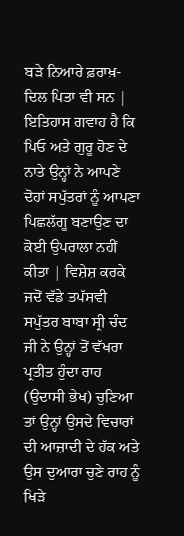ਬੜੇ ਨਿਆਰੇ ਫ਼ਰਾਖ਼-ਦਿਲ ਪਿਤਾ ਵੀ ਸਨ | ਇਤਿਹਾਸ ਗਵਾਹ ਹੈ ਕਿ ਪਿਓ ਅਤੇ ਗੁਰੂ ਹੋਣ ਦੇ ਨਾਤੇ ਉਨ੍ਹਾਂ ਨੇ ਆਪਣੇ ਦੋਹਾਂ ਸਪੁੱਤਰਾਂ ਨੂੰ ਆਪਣਾ ਪਿਛਲੱਗੂ ਬਣਾਉਣ ਦਾ ਕੋਈ ਉਪਰਾਲਾ ਨਹੀਂ ਕੀਤਾ | ਵਿਸ਼ੇਸ਼ ਕਰਕੇ ਜਦੋਂ ਵੱਡੇ ਤਪੱਸਵੀ ਸਪੁੱਤਰ ਬਾਬਾ ਸ੍ਰੀ ਚੰਦ ਜੀ ਨੇ ਉਨ੍ਹਾਂ ਤੋਂ ਵੱਖਰਾ ਪ੍ਰਤੀਤ ਹੁੰਦਾ ਰਾਹ (ਉਦਾਸੀ ਭੇਖ) ਚੁਣਿਆ ਤਾਂ ਉਨ੍ਹਾਂ ਉਸਦੇ ਵਿਚਾਰਾਂ ਦੀ ਆਜ਼ਾਦੀ ਦੇ ਹੱਕ ਅਤੇ ਉਸ ਦੁਆਰਾ ਚੁਣੇ ਰਾਹ ਨੂੰ ਖਿੜੇ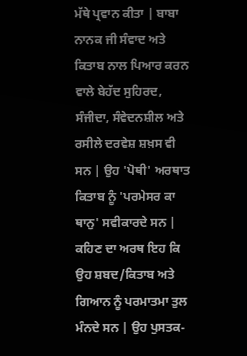ਮੱਥੇ ਪ੍ਰਵਾਨ ਕੀਤਾ | ਬਾਬਾ ਨਾਨਕ ਜੀ ਸੰਵਾਦ ਅਤੇ ਕਿਤਾਬ ਨਾਲ ਪਿਆਰ ਕਰਨ ਵਾਲੇ ਬੇਹੱਦ ਸੁਹਿਰਦ, ਸੰਜੀਦਾ, ਸੰਵੇਦਨਸ਼ੀਲ ਅਤੇ ਰਸੀਲੇ ਦਰਵੇਸ਼ ਸ਼ਖ਼ਸ ਵੀ ਸਨ | ਉਹ 'ਪੋਥੀ' ਅਰਥਾਤ ਕਿਤਾਬ ਨੂੰ 'ਪਰਮੇਸਰ ਕਾ ਥਾਨੁ' ਸਵੀਕਾਰਦੇ ਸਨ | ਕਹਿਣ ਦਾ ਅਰਥ ਇਹ ਕਿ ਉਹ ਸ਼ਬਦ/ਕਿਤਾਬ ਅਤੇ ਗਿਆਨ ਨੂੰ ਪਰਮਾਤਮਾ ਤੁਲ ਮੰਨਦੇ ਸਨ | ਉਹ ਪੁਸਤਕ-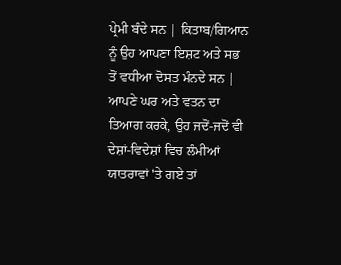ਪ੍ਰੇਮੀ ਬੰਦੇ ਸਨ | ਕਿਤਾਬ/ਗਿਆਨ ਨੂੰ ਉਹ ਆਪਣਾ ਇਸ਼ਟ ਅਤੇ ਸਭ ਤੋਂ ਵਧੀਆ ਦੋਸਤ ਮੰਨਦੇ ਸਨ | ਆਪਣੇ ਘਰ ਅਤੇ ਵਤਨ ਦਾ ਤਿਆਗ ਕਰਕੇ, ਉਹ ਜਦੋਂ-ਜਦੋਂ ਵੀ ਦੇਸ਼ਾਂ-ਵਿਦੇਸ਼ਾਂ ਵਿਚ ਲੰਮੀਆਂ ਯਾਤਰਾਵਾਂ 'ਤੇ ਗਏ ਤਾਂ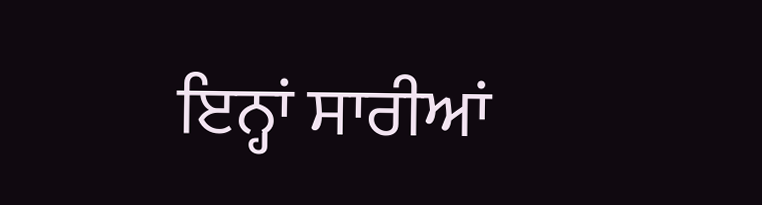ਇਨ੍ਹਾਂ ਸਾਰੀਆਂ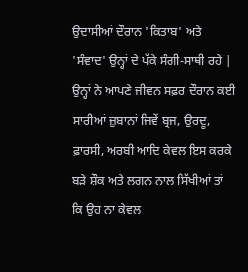ਉਦਾਸੀਆਂ ਦੌਰਾਨ 'ਕਿਤਾਬ' ਅਤੇ 'ਸੰਵਾਦ' ਉਨ੍ਹਾਂ ਦੇ ਪੱਕੇ ਸੰਗੀ-ਸਾਥੀ ਰਹੇ |
ਉਨ੍ਹਾਂ ਨੇ ਆਪਣੇ ਜੀਵਨ ਸਫ਼ਰ ਦੌਰਾਨ ਕਈ ਸਾਰੀਆਂ ਜ਼ੁਬਾਨਾਂ ਜਿਵੇਂ ਬ੍ਰਜ, ਉਰਦੂ, ਫ਼ਾਰਸੀ, ਅਰਬੀ ਆਦਿ ਕੇਵਲ ਇਸ ਕਰਕੇ ਬੜੇ ਸ਼ੌਕ ਅਤੇ ਲਗਨ ਨਾਲ ਸਿੱਖੀਆਂ ਤਾਂ ਕਿ ਉਹ ਨਾ ਕੇਵਲ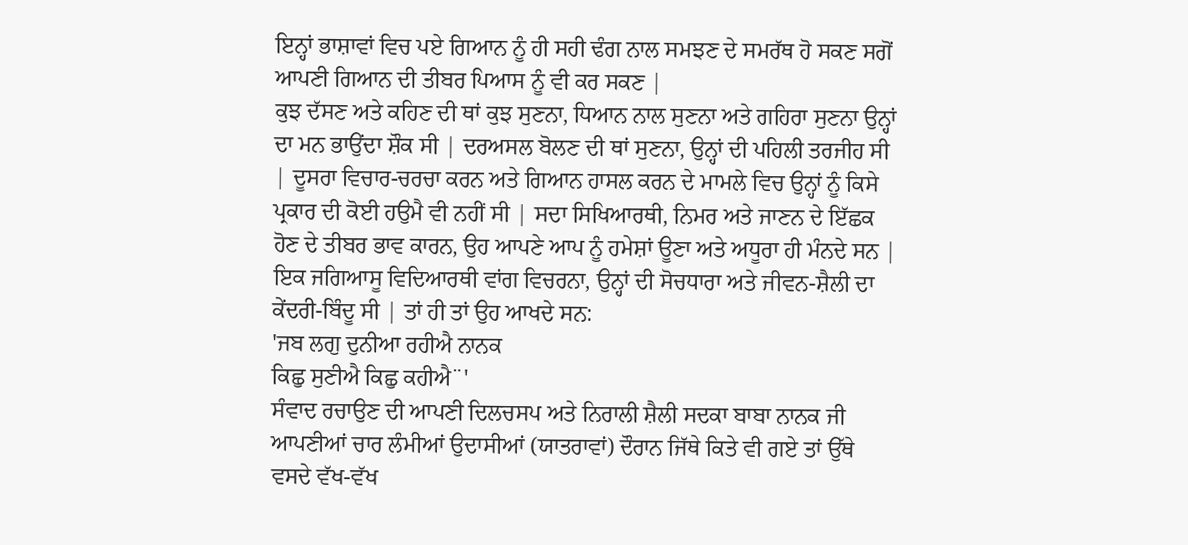ਇਨ੍ਹਾਂ ਭਾਸ਼ਾਵਾਂ ਵਿਚ ਪਏ ਗਿਆਨ ਨੂੰ ਹੀ ਸਹੀ ਢੰਗ ਨਾਲ ਸਮਝਣ ਦੇ ਸਮਰੱਥ ਹੋ ਸਕਣ ਸਗੋਂ ਆਪਣੀ ਗਿਆਨ ਦੀ ਤੀਬਰ ਪਿਆਸ ਨੂੰ ਵੀ ਕਰ ਸਕਣ |
ਕੁਝ ਦੱਸਣ ਅਤੇ ਕਹਿਣ ਦੀ ਥਾਂ ਕੁਝ ਸੁਣਨਾ, ਧਿਆਨ ਨਾਲ ਸੁਣਨਾ ਅਤੇ ਗਹਿਰਾ ਸੁਣਨਾ ਉਨ੍ਹਾਂ ਦਾ ਮਨ ਭਾਉਂਦਾ ਸ਼ੌਕ ਸੀ | ਦਰਅਸਲ ਬੋਲਣ ਦੀ ਥਾਂ ਸੁਣਨਾ, ਉਨ੍ਹਾਂ ਦੀ ਪਹਿਲੀ ਤਰਜੀਹ ਸੀ | ਦੂਸਰਾ ਵਿਚਾਰ-ਚਰਚਾ ਕਰਨ ਅਤੇ ਗਿਆਨ ਹਾਸਲ ਕਰਨ ਦੇ ਮਾਮਲੇ ਵਿਚ ਉਨ੍ਹਾਂ ਨੂੰ ਕਿਸੇ ਪ੍ਰਕਾਰ ਦੀ ਕੋਈ ਹਉਮੈ ਵੀ ਨਹੀਂ ਸੀ | ਸਦਾ ਸਿਖਿਆਰਥੀ, ਨਿਮਰ ਅਤੇ ਜਾਣਨ ਦੇ ਇੱਛਕ ਹੋਣ ਦੇ ਤੀਬਰ ਭਾਵ ਕਾਰਨ, ਉਹ ਆਪਣੇ ਆਪ ਨੂੰ ਹਮੇਸ਼ਾਂ ਊਣਾ ਅਤੇ ਅਧੂਰਾ ਹੀ ਮੰਨਦੇ ਸਨ | ਇਕ ਜਗਿਆਸੂ ਵਿਦਿਆਰਥੀ ਵਾਂਗ ਵਿਚਰਨਾ, ਉਨ੍ਹਾਂ ਦੀ ਸੋਚਧਾਰਾ ਅਤੇ ਜੀਵਨ-ਸ਼ੈਲੀ ਦਾ ਕੇਂਦਰੀ-ਬਿੰਦੂ ਸੀ | ਤਾਂ ਹੀ ਤਾਂ ਉਹ ਆਖਦੇ ਸਨ:
'ਜਬ ਲਗੁ ਦੁਨੀਆ ਰਹੀਐ ਨਾਨਕ
ਕਿਛੁ ਸੁਣੀਐ ਕਿਛੁ ਕਹੀਐ¨'
ਸੰਵਾਦ ਰਚਾਉਣ ਦੀ ਆਪਣੀ ਦਿਲਚਸਪ ਅਤੇ ਨਿਰਾਲੀ ਸ਼ੈਲੀ ਸਦਕਾ ਬਾਬਾ ਨਾਨਕ ਜੀ ਆਪਣੀਆਂ ਚਾਰ ਲੰਮੀਆਂ ਉਦਾਸੀਆਂ (ਯਾਤਰਾਵਾਂ) ਦੌਰਾਨ ਜਿੱਥੇ ਕਿਤੇ ਵੀ ਗਏ ਤਾਂ ਉੱਥੇ ਵਸਦੇ ਵੱਖ-ਵੱਖ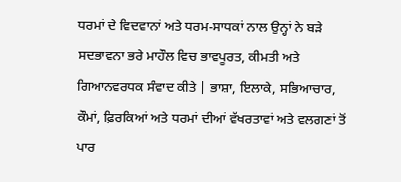ਧਰਮਾਂ ਦੇ ਵਿਦਵਾਨਾਂ ਅਤੇ ਧਰਮ-ਸਾਧਕਾਂ ਨਾਲ ਉਨ੍ਹਾਂ ਨੇ ਬੜੇ ਸਦਭਾਵਨਾ ਭਰੇ ਮਾਹੌਲ ਵਿਚ ਭਾਵਪੂਰਤ, ਕੀਮਤੀ ਅਤੇ ਗਿਆਨਵਰਧਕ ਸੰਵਾਦ ਕੀਤੇ | ਭਾਸ਼ਾ, ਇਲਾਕੇ, ਸਭਿਆਚਾਰ, ਕੌਮਾਂ, ਫ਼ਿਰਕਿਆਂ ਅਤੇ ਧਰਮਾਂ ਦੀਆਂ ਵੱਖਰਤਾਵਾਂ ਅਤੇ ਵਲਗਣਾਂ ਤੋਂ ਪਾਰ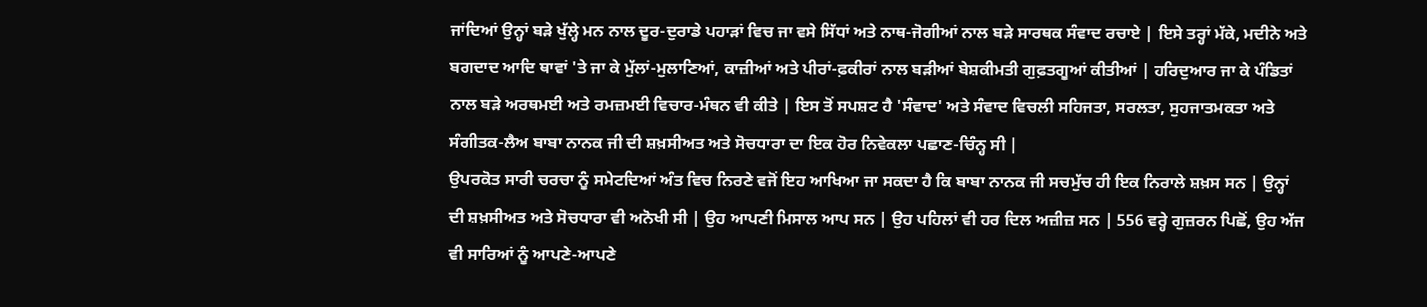ਜਾਂਦਿਆਂ ਉਨ੍ਹਾਂ ਬੜੇ ਖੁੱਲ੍ਹੇ ਮਨ ਨਾਲ ਦੂਰ-ਦੁਰਾਡੇ ਪਹਾੜਾਂ ਵਿਚ ਜਾ ਵਸੇ ਸਿੱਧਾਂ ਅਤੇ ਨਾਥ-ਜੋਗੀਆਂ ਨਾਲ ਬੜੇ ਸਾਰਥਕ ਸੰਵਾਦ ਰਚਾਏ | ਇਸੇ ਤਰ੍ਹਾਂ ਮੱਕੇ, ਮਦੀਨੇ ਅਤੇ ਬਗਦਾਦ ਆਦਿ ਥਾਵਾਂ 'ਤੇ ਜਾ ਕੇ ਮੁੱਲਾਂ-ਮੁਲਾਣਿਆਂ, ਕਾਜ਼ੀਆਂ ਅਤੇ ਪੀਰਾਂ-ਫ਼ਕੀਰਾਂ ਨਾਲ ਬੜੀਆਂ ਬੇਸ਼ਕੀਮਤੀ ਗੁਫ਼ਤਗੂਆਂ ਕੀਤੀਆਂ | ਹਰਿਦੁਆਰ ਜਾ ਕੇ ਪੰਡਿਤਾਂ ਨਾਲ ਬੜੇ ਅਰਥਮਈ ਅਤੇ ਰਮਜ਼ਮਈ ਵਿਚਾਰ-ਮੰਥਨ ਵੀ ਕੀਤੇ | ਇਸ ਤੋਂ ਸਪਸ਼ਟ ਹੈ 'ਸੰਵਾਦ' ਅਤੇ ਸੰਵਾਦ ਵਿਚਲੀ ਸਹਿਜਤਾ, ਸਰਲਤਾ, ਸੁਹਜਾਤਮਕਤਾ ਅਤੇ ਸੰਗੀਤਕ-ਲੈਅ ਬਾਬਾ ਨਾਨਕ ਜੀ ਦੀ ਸ਼ਖ਼ਸੀਅਤ ਅਤੇ ਸੋਚਧਾਰਾ ਦਾ ਇਕ ਹੋਰ ਨਿਵੇਕਲਾ ਪਛਾਣ-ਚਿੰਨ੍ਹ ਸੀ |
ਉਪਰਕੋਤ ਸਾਰੀ ਚਰਚਾ ਨੂੰ ਸਮੇਟਦਿਆਂ ਅੰਤ ਵਿਚ ਨਿਰਣੇ ਵਜੋਂ ਇਹ ਆਖਿਆ ਜਾ ਸਕਦਾ ਹੈ ਕਿ ਬਾਬਾ ਨਾਨਕ ਜੀ ਸਚਮੁੱਚ ਹੀ ਇਕ ਨਿਰਾਲੇ ਸ਼ਖ਼ਸ ਸਨ | ਉਨ੍ਹਾਂ ਦੀ ਸ਼ਖ਼ਸੀਅਤ ਅਤੇ ਸੋਚਧਾਰਾ ਵੀ ਅਨੋਖੀ ਸੀ | ਉਹ ਆਪਣੀ ਮਿਸਾਲ ਆਪ ਸਨ | ਉਹ ਪਹਿਲਾਂ ਵੀ ਹਰ ਦਿਲ ਅਜ਼ੀਜ਼ ਸਨ | 556 ਵਰ੍ਹੇ ਗੁਜ਼ਰਨ ਪਿਛੋਂ, ਉਹ ਅੱਜ ਵੀ ਸਾਰਿਆਂ ਨੂੰ ਆਪਣੇ-ਆਪਣੇ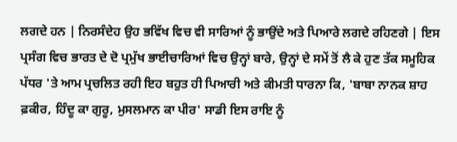ਲਗਦੇ ਹਨ | ਨਿਰਸੰਦੇਹ ਉਹ ਭਵਿੱਖ ਵਿਚ ਵੀ ਸਾਰਿਆਂ ਨੂੰ ਭਾਉਂਦੇ ਅਤੇ ਪਿਆਰੇ ਲਗਦੇ ਰਹਿਣਗੇ | ਇਸ ਪ੍ਰਸੰਗ ਵਿਚ ਭਾਰਤ ਦੇ ਦੋ ਪ੍ਰਮੁੱਖ ਭਾਈਚਾਰਿਆਂ ਵਿਚ ਉਨ੍ਹਾਂ ਬਾਰੇ, ਉਨ੍ਹਾਂ ਦੇ ਸਮੇਂ ਤੋਂ ਲੈ ਕੇ ਹੁਣ ਤੱਕ ਸਮੂਹਿਕ ਪੱਧਰ 'ਤੇ ਆਮ ਪ੍ਰਚਲਿਤ ਰਹੀ ਇਹ ਬਹੁਤ ਹੀ ਪਿਆਰੀ ਅਤੇ ਕੀਮਤੀ ਧਾਰਨਾ ਕਿ, 'ਬਾਬਾ ਨਾਨਕ ਸ਼ਾਹ ਫ਼ਕੀਰ, ਹਿੰਦੂ ਕਾ ਗੁਰੂ, ਮੁਸਲਮਾਨ ਕਾ ਪੀਰ' ਸਾਡੀ ਇਸ ਰਾਇ ਨੂੰ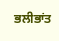ਭਲੀਭਾਂਤ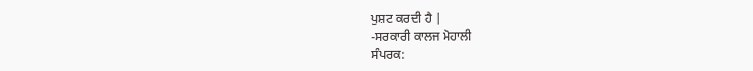ਪੁਸ਼ਟ ਕਰਦੀ ਹੈ |
-ਸਰਕਾਰੀ ਕਾਲਜ ਮੋਹਾਲੀ
ਸੰਪਰਕ: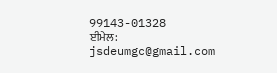99143-01328
ਈਮੇਲ: jsdeumgc@gmail.com